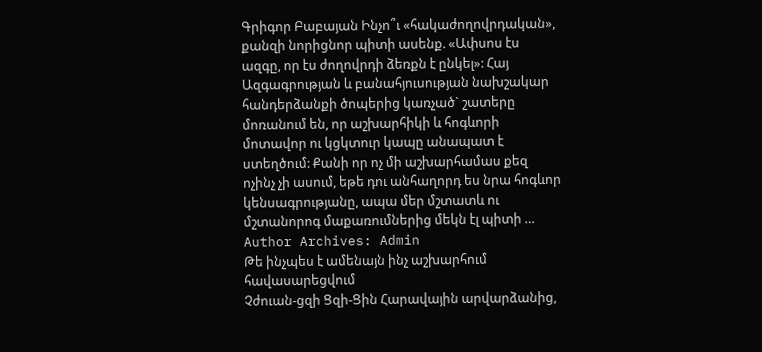Գրիգոր Բաբայան Ինչո՞ւ «հակաժողովրդական», քանզի նորիցնոր պիտի ասենք. «Ափսոս էս ազգը, որ էս ժողովրդի ձեռքն է ընկել»: Հայ Ազգագրության և բանահյուսության նախշակար հանդերձանքի ծոպերից կառչած` շատերը մոռանում են, որ աշխարհիկի և հոգևորի մոտավոր ու կցկտուր կապը անապատ է ստեղծում: Քանի որ ոչ մի աշխարհամաս քեզ ոչինչ չի ասում, եթե դու անհաղորդ ես նրա հոգևոր կենսագրությանը, ապա մեր մշտատև ու մշտանորոգ մաքառումներից մեկն էլ պիտի …
Author Archives: Admin
Թե ինչպես է ամենայն ինչ աշխարհում հավասարեցվում
Չժուան-ցզի Ցզի-Ցին Հարավային արվարձանից,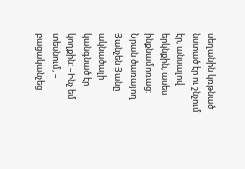սեղանին կռթնած նստած էր ու շնչում էր, անսալով երկնքին, ասես ինքնամոռաց: Նրան ծառայող Յանչեն Յանը ակնածալի կանգնած էր կողքին: –Ինչ եմ տեսնում, – բացականչեց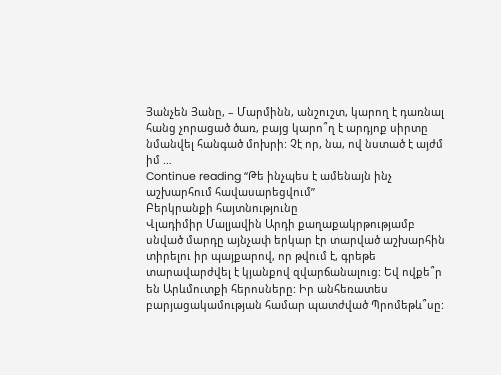Յանչեն Յանը, – Մարմինն, անշուշտ, կարող է դառնալ հանց չորացած ծառ, բայց կարո՞ղ է արդյոք սիրտը նմանվել հանգած մոխրի: Չէ որ, նա, ով նստած է այժմ իմ …
Continue reading “Թե ինչպես է ամենայն ինչ աշխարհում հավասարեցվում”
Բերկրանքի հայտնությունը
Վլադիմիր Մալյավին Արդի քաղաքակրթությամբ սնված մարդը այնչափ երկար էր տարված աշխարհին տիրելու իր պայքարով, որ թվում է, գրեթե տարավարժվել է կյանքով զվարճանալուց: Եվ ովքե՞ր են Արևմուտքի հերոսները: Իր անհեռատես բարյացակամության համար պատժված Պրոմեթև՞սը: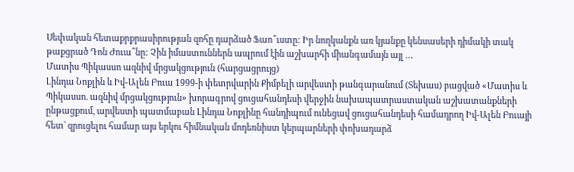Սեփական հետաքրքրասիրության զոհը դարձած Ֆաո՞ւստը: Իր նողկանքն առ կյանքը կենսասերի դիմակի տակ թաքցրած Դոն Ժուա՞նը: Չին իմաստուններն ապրում էին աշխարհի միանգամայն այլ …
Մատիս Պիկասսո ազնիվ մրցակցություն (հարցացրույց)
Լինդա Նոքլին և Իվ-Ալեն Բուա 1999-ի փետրվարին Քիմբելի արվեստի թանգարանում (Տեխաս) բացված «Մատիս և Պիկասսո. ազնիվ մրցակցություն» խորագրով ցուցահանդեսի վերջին նախապատրաստական աշխատանքների ընթացքում, արվեստի պատմաբան Լինդա Նոքլինը հանդիպում ունեցավ ցուցահանդեսի համադրող Իվ-Ալեն Բուայի հետ` զրուցելու համար այս երկու հիմնական մոդեռնիստ կերպարների փոխադարձ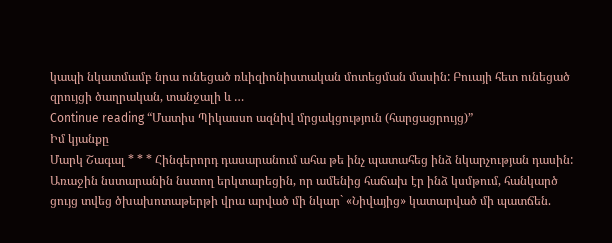կապի նկատմամբ նրա ունեցած ռևիզիոնիստական մոտեցման մասին: Բուայի հետ ունեցած զրույցի ծաղրական, տանջալի և …
Continue reading “Մատիս Պիկասսո ազնիվ մրցակցություն (հարցացրույց)”
Իմ կյանքը
Մարկ Շագալ * * * Հինգերորդ դասարանում ահա թե ինչ պատահեց ինձ նկարչության դասին: Առաջին նստարանին նստող երկտարեցին, որ ամենից հաճախ էր ինձ կսմթում, հանկարծ ցույց տվեց ծխախոտաթերթի վրա արված մի նկար` «Նիվայից» կատարված մի պատճեն.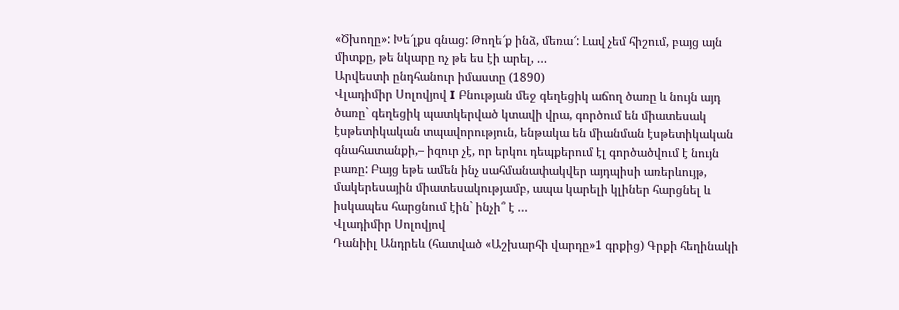«Ծխողը»: Խե՜լքս գնաց: Թողե՜ք ինձ, մեռա՜: Լավ չեմ հիշում, բայց այն միտքը, թե նկարը ոչ թե ես էի արել, …
Արվեստի ընդհանուր իմաստը (1890)
Վլադիմիր Սոլովյով I Բնության մեջ գեղեցիկ աճող ծառը և նույն այդ ծառը` գեղեցիկ պատկերված կտավի վրա, գործում են միատեսակ էսթետիկական տպավորություն, ենթակա են միանման էսթետիկական գնահատանքի,– իզուր չէ, որ երկու դեպքերում էլ գործածվում է նույն բառը: Բայց եթե ամեն ինչ սահմանափակվեր այդպիսի առերևույթ, մակերեսային միատեսակությամբ, ապա կարելի կլիներ հարցնել և իսկապես հարցնում էին` ինչի՞ է …
Վլադիմիր Սոլովյով
Դանիիլ Անդրեև (հատված «Աշխարհի վարդը»1 գրքից) Գրքի հեղինակի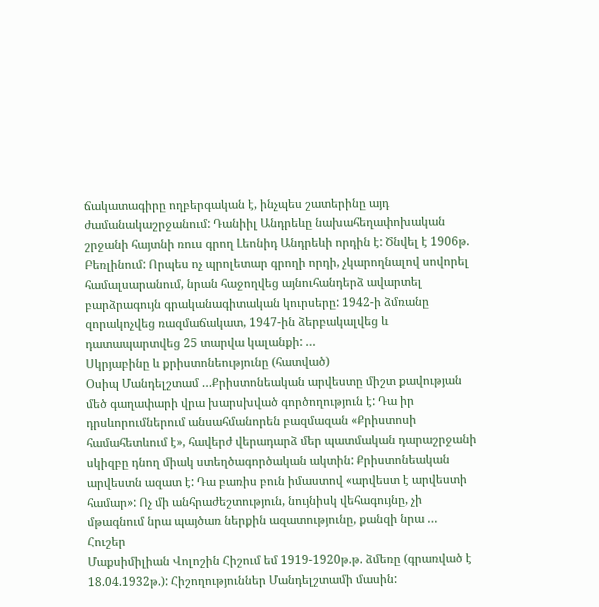ճակատագիրը ողբերգական է, ինչպես շատերինը այդ ժամանակաշրջանում: Դանիիլ Անդրեևը նախահեղափոխական շրջանի հայտնի ռուս գրող Լեոնիդ Անդրեևի որդին է: Ծնվել է 1906թ. Բեռլինում: Որպես ոչ պրոլետար գրողի որդի, չկարողնալով սովորել համալսարանում, նրան հաջողվեց այնուհանդերձ ավարտել բարձրագույն գրականագիտական կուրսերը: 1942-ի ձմռանը զորակոչվեց ռազմաճակատ, 1947-ին ձերբակալվեց և դատապարտվեց 25 տարվա կալանքի: …
Սկրյաբինը և քրիստոնեությունը (հատված)
Օսիպ Մանդելշտամ …Քրիստոնեական արվեստը միշտ քավության մեծ գաղափարի վրա խարսխված գործողություն է: Դա իր դրսևորումներում անսահմանորեն բազմազան «Քրիստոսի համահետևում է», հավերժ վերադարձ մեր պատմական դարաշրջանի սկիզբը դնող միակ ստեղծագործական ակտին: Քրիստոնեական արվեստն ազատ է: Դա բառիս բուն իմաստով «արվեստ է արվեստի համար»: Ոչ մի անհրաժեշտություն, նույնիսկ վեհագույնը, չի մթագնում նրա պայծառ ներքին ազատությունը, քանզի նրա …
Հուշեր
Մաքսիմիլիան Վոլոշին Հիշում եմ 1919-1920թ.թ. ձմեռը (գրառված է 18.04.1932թ.): Հիշողություններ Մանդելշտամի մասին: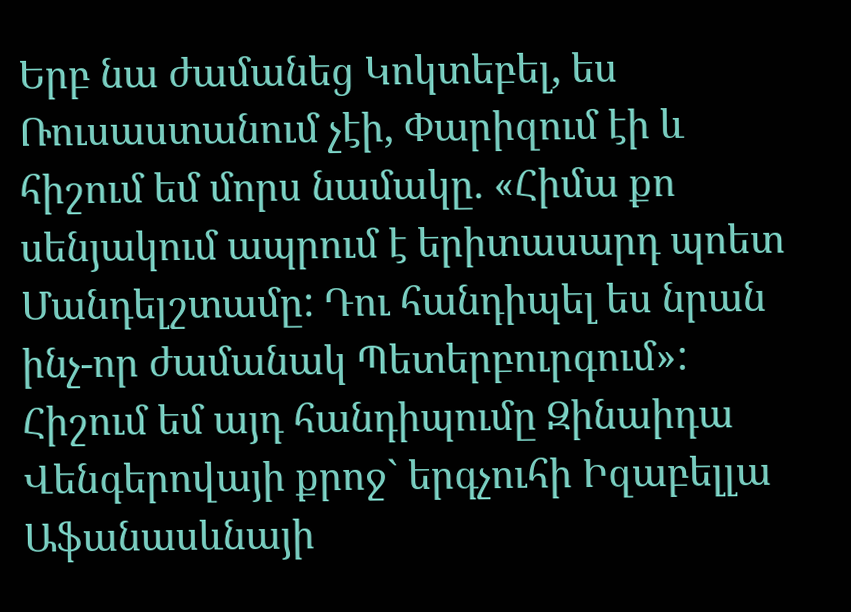Երբ նա ժամանեց Կոկտեբել, ես Ռուսաստանում չէի, Փարիզում էի և հիշում եմ մորս նամակը. «Հիմա քո սենյակում ապրում է երիտասարդ պոետ Մանդելշտամը: Դու հանդիպել ես նրան ինչ-որ ժամանակ Պետերբուրգում»: Հիշում եմ այդ հանդիպումը Զինաիդա Վենգերովայի քրոջ` երգչուհի Իզաբելլա Աֆանասևնայի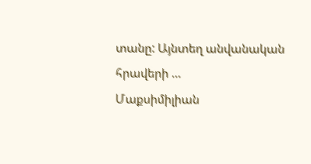տանը: Այնտեղ անվանական հրավերի …
Մաքսիմիլիան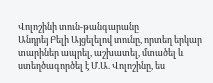Վոլոշինի տուն-թանգարանը
Անդրեյ Բելի Այցելելով տունը, որտեղ երկար տարիներ ապրել, աշխատել, մտածել և ստեղծագործել է Մ.Ա. Վոլոշինը, ես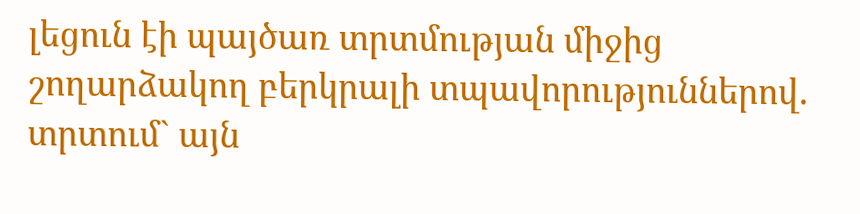լեցուն էի պայծառ տրտմության միջից շողարձակող բերկրալի տպավորություններով. տրտում` այն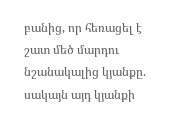բանից, որ հեռացել է շատ մեծ մարդու նշանակալից կյանքը. սակայն այդ կյանքի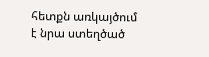հետքն առկայծում է նրա ստեղծած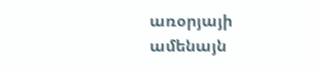առօրյայի ամենայն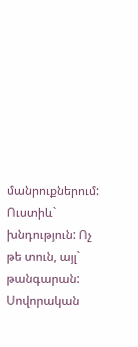մանրուքներում: Ուստիև` խնդություն: Ոչ թե տուն, այլ` թանգարան: Սովորական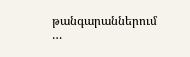թանգարաններում …